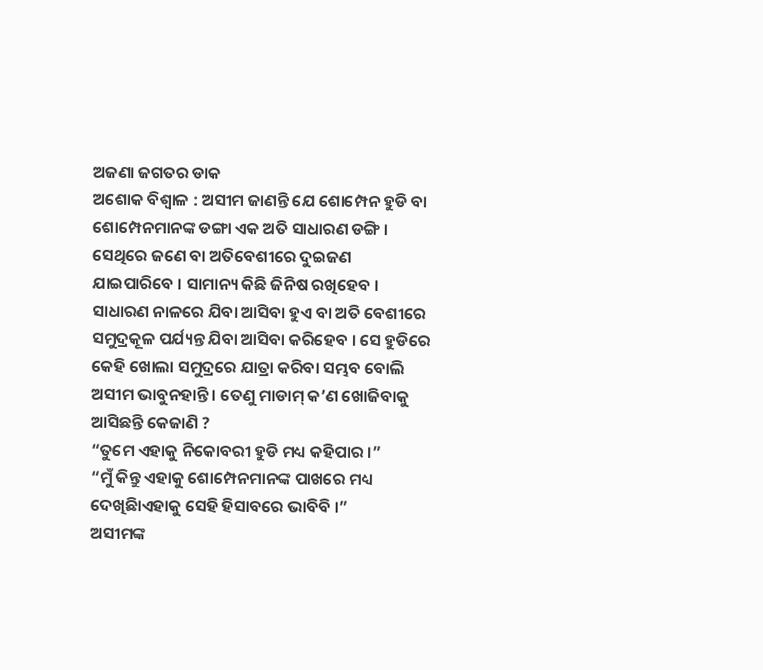ଅଜଣା ଜଗତର ଡାକ
ଅଶୋକ ବିଶ୍ୱାଳ : ଅସୀମ ଜାଣନ୍ତି ଯେ ଶୋମ୍ପେନ ହୁଡି ବା ଶୋମ୍ପେନମାନଙ୍କ ଡଙ୍ଗା ଏକ ଅତି ସାଧାରଣ ଡଙ୍ଗି । ସେଥିରେ ଜଣେ ବା ଅତିବେଶୀରେ ଦୁଇଜଣ ଯାଇପାରିବେ । ସାମାନ୍ୟ କିଛି ଜିନିଷ ରଖିହେବ । ସାଧାରଣ ନାଳରେ ଯିବା ଆସିବା ହୁଏ ବା ଅତି ବେଶୀରେ ସମୁଦ୍ରକୂଳ ପର୍ଯ୍ୟନ୍ତ ଯିବା ଆସିବା କରିହେବ । ସେ ହୁଡିରେ କେହି ଖୋଲା ସମୁଦ୍ରରେ ଯାତ୍ରା କରିବା ସମ୍ଭବ ବୋଲି ଅସୀମ ଭାବୁନହାନ୍ତି । ତେଣୁ ମାଡାମ୍ କ’ଣ ଖୋଜିବାକୁ ଆସିଛନ୍ତି କେଜାଣି ?
“ତୁମେ ଏହାକୁ ନିକୋବରୀ ହୁଡି ମଧ୍ୟ କହିପାର ।”
“ମୁଁ କିନ୍ତୁ ଏହାକୁ ଶୋମ୍ପେନମାନଙ୍କ ପାଖରେ ମଧ୍ୟ ଦେଖିଛିାଏହାକୁ ସେହି ହିସାବରେ ଭାବିବି ।”
ଅସୀମଙ୍କ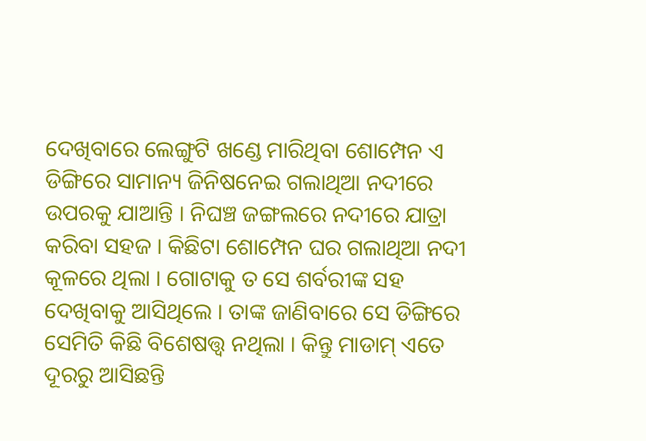ଦେଖିବାରେ ଲେଙ୍ଗୁଟି ଖଣ୍ଡେ ମାରିଥିବା ଶୋମ୍ପେନ ଏ ଡିଙ୍ଗିରେ ସାମାନ୍ୟ ଜିନିଷନେଇ ଗଲାଥିଆ ନଦୀରେ ଉପରକୁ ଯାଆନ୍ତି । ନିଘଞ୍ଚ ଜଙ୍ଗଲରେ ନଦୀରେ ଯାତ୍ରା କରିବା ସହଜ । କିଛିଟା ଶୋମ୍ପେନ ଘର ଗଲାଥିଆ ନଦୀ କୂଳରେ ଥିଲା । ଗୋଟାକୁ ତ ସେ ଶର୍ବରୀଙ୍କ ସହ ଦେଖିବାକୁ ଆସିଥିଲେ । ତାଙ୍କ ଜାଣିବାରେ ସେ ଡିଙ୍ଗିରେ ସେମିତି କିଛି ବିଶେଷତ୍ତ୍ୱ ନଥିଲା । କିନ୍ତୁ ମାଡାମ୍ ଏତେ ଦୂରରୁ ଆସିଛନ୍ତି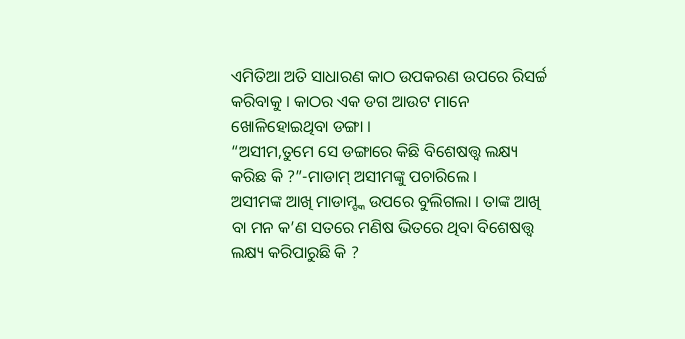ଏମିତିଆ ଅତି ସାଧାରଣ କାଠ ଉପକରଣ ଉପରେ ରିସର୍ଚ୍ଚ କରିବାକୁ । କାଠର ଏକ ଡଗ ଆଉଟ ମାନେ ଖୋଳିହୋଇଥିବା ଡଙ୍ଗା ।
“ଅସୀମ,ତୁମେ ସେ ଡଙ୍ଗାରେ କିଛି ବିଶେଷତ୍ତ୍ୱ ଲକ୍ଷ୍ୟ କରିଛ କି ?”-ମାଡାମ୍ ଅସୀମଙ୍କୁ ପଚାରିଲେ ।
ଅସୀମଙ୍କ ଆଖି ମାଡାମ୍ଙ୍କ ଉପରେ ବୁଲିଗଲା । ତାଙ୍କ ଆଖି ବା ମନ କ’ଣ ସତରେ ମଣିଷ ଭିତରେ ଥିବା ବିଶେଷତ୍ତ୍ୱ ଲକ୍ଷ୍ୟ କରିପାରୁଛି କି ?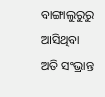ବାଙ୍ଗାଲୁରୁରୁ ଆସିଥିବା ଅତି ସଂଭ୍ରାନ୍ତ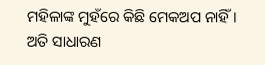ମହିଳାଙ୍କ ମୁହଁରେ କିଛି ମେକଅପ ନାହିଁ । ଅତି ସାଧାରଣ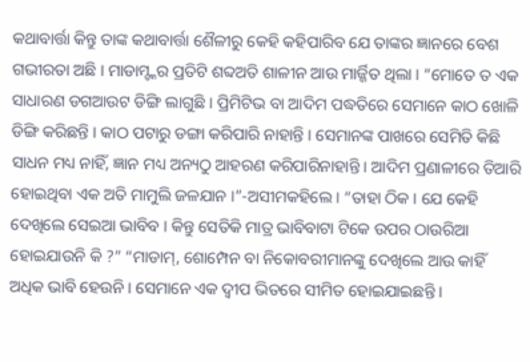କଥାବାର୍ତ୍ତା କିନ୍ତୁ ତାଙ୍କ କଥାବାର୍ତ୍ତା ଶୈଳୀରୁ କେହି କହିପାରିବ ଯେ ତାଙ୍କର ଜ୍ଞାନରେ ବେଶ ଗଭୀରତା ଅଛି । ମାଡାମ୍ଙ୍କର ପ୍ରତିଟି ଶବ୍ଦଅତି ଶାଳୀନ ଆଉ ମାର୍ଜ୍ଜିତ ଥିଲା । “ମୋତେ ତ ଏକ ସାଧାରଣ ଡଗଆଉଟ ଡିଙ୍ଗି ଲାଗୁଛି । ପ୍ରିମିଟିଭ ବା ଆଦିମ ପଦ୍ଧତିରେ ସେମାନେ କାଠ ଖୋଳି ଡିଙ୍ଗି କରିଛନ୍ତି । କାଠ ପଟାରୁ ଡଙ୍ଗା କରିପାରି ନାହାନ୍ତି । ସେମାନଙ୍କ ପାଖରେ ସେମିତି କିଛି ସାଧନ ମଧ୍ୟ ନାହିଁ, ଜ୍ଞାନ ମଧ୍ୟ ଅନ୍ୟଠୁ ଆହରଣ କରିପାରିନାହାନ୍ତି । ଆଦିମ ପ୍ରଣାଳୀରେ ତିଆରି ହୋଇଥିବା ଏକ ଅତି ମାମୁଲି ଜଳଯାନ ।”-ଅସୀମକହିଲେ । “ତାହା ଠିକ । ଯେ କେହି ଦେଖିଲେ ସେଇଆ ଭାବିବ । କିନ୍ତୁ ସେତିକି ମାତ୍ର ଭାବିବାଟା ଟିକେ ଉପର ଠାଉରିଆ ହୋଇଯାଉନି କି ?” “ମାଡାମ୍, ଶୋମ୍ପେନ ବା ନିକୋବରୀମାନଙ୍କୁ ଦେଖିଲେ ଆଉ କାହିଁ ଅଧିକ ଭାବି ହେଉନି । ସେମାନେ ଏକ ଦ୍ୱୀପ ଭିତରେ ସୀମିତ ହୋଇଯାଇଛନ୍ତି ।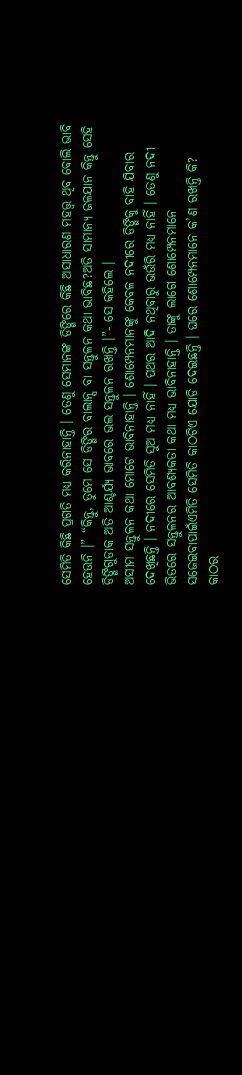ସେମିତି କିଛି ପ୍ରଗତି ମଧ୍ୟ କରିନାହାନ୍ତି । ତେଣୁ ସେମାନଙ୍କ ଡିଙ୍ଗିରେ କିଛି ଅସାଧାରଣ ମହତ୍ତ୍ୱ ଥିବ ବୋଲି ଭାବି ହେଉନି ।” “କିନ୍ତୁ, ତୁମେ ସେ ଡିଙ୍ଗିର ବାଲାନ୍ସ ବା ସନ୍ତୁଳନ କଥା ଭାବିଛ?ଅତି ସାମାନ୍ୟ ଜଳଯାନ କିନ୍ତୁ ସେହି ଡିଙ୍ଗିଗୁଡାକ ଅତି ଆଶ୍ଚର୍ଯ୍ୟ ଭାବରେ ଭଲ ସନ୍ତୁଳନ ରଖନ୍ତି ।”- ସେ କହିଲେ ।
ଅସୀମ ସନ୍ତୁଳନ କଥା ମୋଟେ ଭାବିନାହାନ୍ତି । ଶୋମ୍ପେନମାନଙ୍କୁ କେବଳ ନଦୀରେ ଡିଙ୍ଗିକୁ ବାହି ଯିବାର ଦେଖିଛନ୍ତି । ନଦୀରେ ସେମିତି ସୁଅ ମଧ୍ୟ ନାହିଁ । ପଥର ଆଦି ନଥିବାରୁ ଭଉଁରି ମଧ୍ୟ ନାହିଁ । ତେଣୁ ନଦୀ ଭିତରେ ସନ୍ତୁଳନର ଆବଶ୍ୟକତା କଥା ମଧ୍ୟ ଭାବିନାହାନ୍ତି । ତାଙ୍କୁ ଲାଗେ ଶୋମ୍ପେନମାନେ ସଜେଇବାପାଇଁଏମିତି ସେମିତି କାଠଟିଏ ଯୋଡି ଦେଇଛନ୍ତି । ଘରେ ଶୋମ୍ପେନମାନେ କ’ଣ ରଖନ୍ତି କି? କାଠର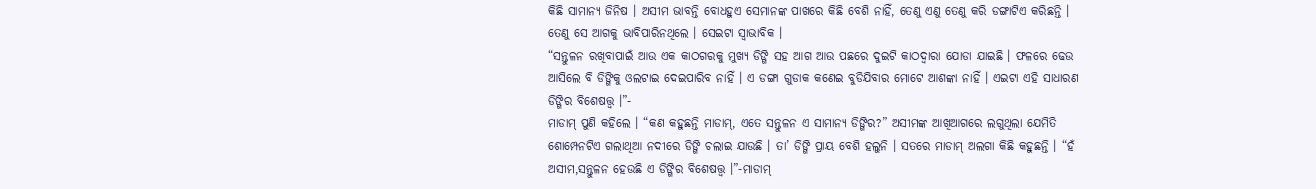କିଛି ସାମାନ୍ୟ ଜିନିଷ । ଅସୀମ ଭାବନ୍ତି ବୋଧହୁଏ ସେମାନଙ୍କ ପାଖରେ କିଛି ବେଶି ନାହିଁ, ତେଣୁ ଏଣୁ ତେଣୁ କରି ଡଙ୍ଗାଟିଏ କରିଛନ୍ତି । ତେଣୁ ସେ ଆଗକୁ ଭାବିପାରିନଥିଲେ । ସେଇଟା ସ୍ୱାଭାବିକ ।
“ସନ୍ତୁଳନ ରଖିବାପାଇଁ ଆଉ ଏକ କାଠଗରକୁ ମୁଖ୍ୟ ଡିଙ୍ଗି ସହ ଆଗ ଆଉ ପଛରେ ଦୁଇଟି କାଠଦ୍ୱାରା ଯୋଡା ଯାଇଛି । ଫଳରେ ଢେଉ ଆସିଲେ ବି ଡିଙ୍ଗିକୁ ଓଲଟାଇ ଦେଇପାରିବ ନାହିଁ । ଏ ଡଙ୍ଗା ଗୁଡାକ କଣେଇ ବୁଡିଯିବାର ମୋଟେ ଆଶଙ୍କା ନାହିଁ । ଏଇଟା ଏହି ସାଧାରଣ ଡିଙ୍ଗିର ବିଶେଷତ୍ତ୍ୱ ।”-
ମାଡାମ୍ ପୁଣି କହିଲେ । “କଣ କହୁଛନ୍ତି ମାଡାମ୍, ଏତେ ସନ୍ତୁଳନ ଏ ସାମାନ୍ୟ ଡିଙ୍ଗିର?” ଅସୀମଙ୍କ ଆଖିଆଗରେ ଲଗୁଥିଲା ଯେମିତି ଶୋମ୍ପେନଟିଏ ଗଲାଥିଆ ନଦୀରେ ଡିଙ୍ଗି ଚଲାଇ ଯାଉଛି । ତା’ ଡିଙ୍ଗି ପ୍ରାୟ ବେଶି ହଲୁନି । ସତରେ ମାଡାମ୍ ଅଲଗା କିଛି କହୁଛନ୍ତି । “ହଁ ଅସୀମ,ସନ୍ତୁଳନ ହେଉଛି ଏ ଡିଙ୍ଗିର ବିଶେଷତ୍ତ୍ୱ ।”-ମାଡାମ୍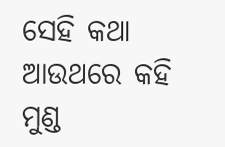ସେହି କଥା ଆଉଥରେ କହି ମୁଣ୍ଡ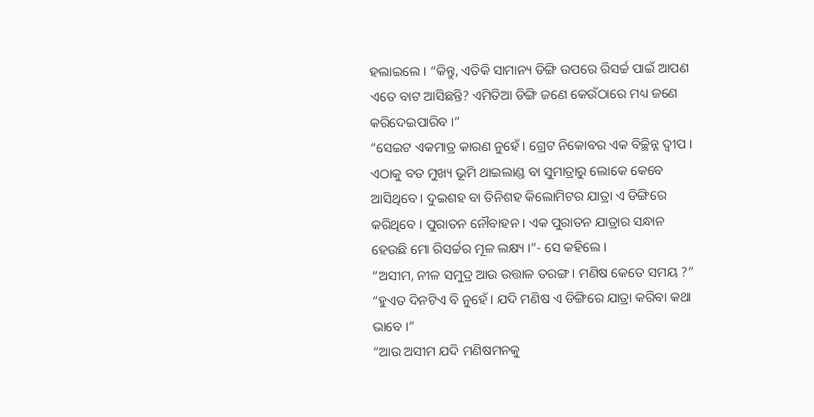ହଲାଇଲେ । “କିନ୍ତୁ, ଏତିକି ସାମାନ୍ୟ ଡିଙ୍ଗି ଉପରେ ରିସର୍ଚ୍ଚ ପାଇଁ ଆପଣ ଏତେ ବାଟ ଆସିଛନ୍ତି? ଏମିତିଆ ଡିଙ୍ଗି ଜଣେ କେଉଁଠାରେ ମଧ୍ୟ ଜଣେ କରିଦେଇପାରିବ ।”
“ସେଇଟ ଏକମାତ୍ର କାରଣ ନୁହେଁ । ଗ୍ରେଟ ନିକୋବର ଏକ ବିଚ୍ଛିନ୍ନ ଦ୍ୱୀପ । ଏଠାକୁ ବଡ ମୁଖ୍ୟ ଭୂମି ଥାଇଲାଣ୍ଡ ବା ସୁମାତ୍ରାରୁ ଲୋକେ କେବେ ଆସିଥିବେ । ଦୁଇଶହ ବା ତିନିଶହ କିଲୋମିଟର ଯାତ୍ରା ଏ ଡିଙ୍ଗିରେ କରିଥିବେ । ପୁରାତନ ନୌବାହନ । ଏକ ପୁରାତନ ଯାତ୍ରାର ସନ୍ଧାନ ହେଉଛି ମୋ ରିସର୍ଚ୍ଚର ମୂଳ ଲକ୍ଷ୍ୟ ।”- ସେ କହିଲେ ।
“ଅସୀମ, ନୀଳ ସମୁଦ୍ର ଆଉ ଉତ୍ତାଳ ତରଙ୍ଗ । ମଣିଷ କେତେ ସମୟ ?”
“ହୁଏତ ଦିନଟିଏ ବି ନୁହେଁ । ଯଦି ମଣିଷ ଏ ଡିଙ୍ଗିରେ ଯାତ୍ରା କରିବା କଥା ଭାବେ ।”
“ଆଉ ଅସୀମ ଯଦି ମଣିଷମନକୁ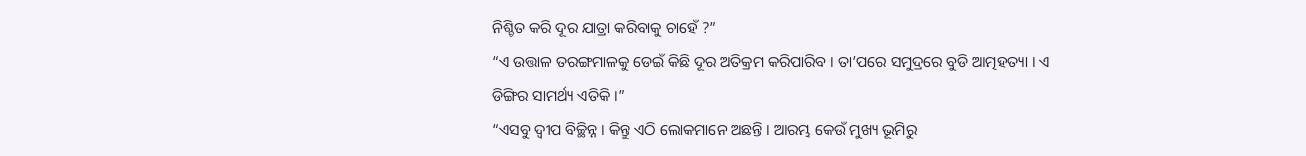ନିଶ୍ଚିତ କରି ଦୂର ଯାତ୍ରା କରିବାକୁ ଚାହେଁ ?”
“ଏ ଉତ୍ତାଳ ତରଙ୍ଗମାଳକୁ ଡେଇଁ କିଛି ଦୂର ଅତିକ୍ରମ କରିପାରିବ । ତା’ପରେ ସମୁଦ୍ରରେ ବୁଡି ଆତ୍ମହତ୍ୟା । ଏ ଡିଙ୍ଗିର ସାମର୍ଥ୍ୟ ଏତିକି ।”
“ଏସବୁ ଦ୍ୱୀପ ବିଚ୍ଛିନ୍ନ । କିନ୍ତୁ ଏଠି ଲୋକମାନେ ଅଛନ୍ତି । ଆରମ୍ଭ କେଉଁ ମୁଖ୍ୟ ଭୂମିରୁ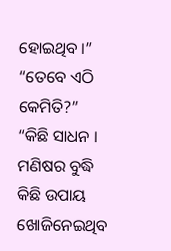ହୋଇଥିବ ।”
“ତେବେ ଏଠି କେମିତି?”
“କିଛି ସାଧନ । ମଣିଷର ବୁଦ୍ଧି କିଛି ଉପାୟ ଖୋଜିନେଇଥିବ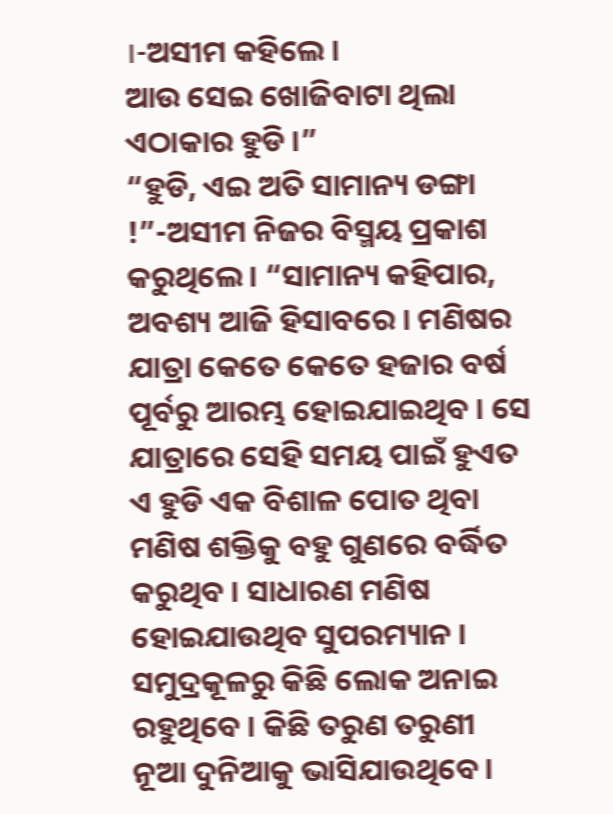।-ଅସୀମ କହିଲେ ।
ଆଉ ସେଇ ଖୋଜିବାଟା ଥିଲା ଏଠାକାର ହୁଡି ।”
“ହୁଡି, ଏଇ ଅତି ସାମାନ୍ୟ ଡଙ୍ଗା !”-ଅସୀମ ନିଜର ବିସ୍ମୟ ପ୍ରକାଶ କରୁଥିଲେ । “ସାମାନ୍ୟ କହିପାର, ଅବଶ୍ୟ ଆଜି ହିସାବରେ । ମଣିଷର ଯାତ୍ରା କେତେ କେତେ ହଜାର ବର୍ଷ ପୂର୍ବରୁ ଆରମ୍ଭ ହୋଇଯାଇଥିବ । ସେ ଯାତ୍ରାରେ ସେହି ସମୟ ପାଇଁ ହୁଏତ ଏ ହୁଡି ଏକ ବିଶାଳ ପୋତ ଥିବା ମଣିଷ ଶକ୍ତିକୁ ବହୁ ଗୁଣରେ ବର୍ଦ୍ଧିତ କରୁଥିବ । ସାଧାରଣ ମଣିଷ ହୋଇଯାଉଥିବ ସୁପରମ୍ୟାନ । ସମୁଦ୍ରକୂଳରୁ କିଛି ଲୋକ ଅନାଇ ରହୁଥିବେ । କିଛି ତରୁଣ ତରୁଣୀ ନୂଆ ଦୁନିଆକୁ ଭାସିଯାଉଥିବେ ।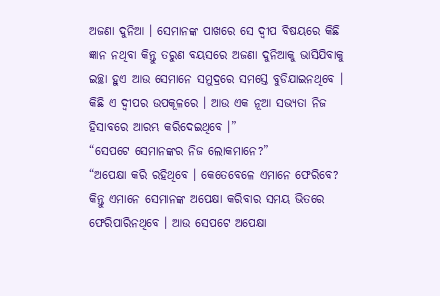ଅଜଣା ଦୁନିଆ । ସେମାନଙ୍କ ପାଖରେ ସେ ଦ୍ୱୀପ ବିଷୟରେ କିଛି ଜ୍ଞାନ ନଥିବା କିନ୍ତୁ ତରୁଣ ବୟସରେ ଅଜଣା ଦୁନିଆକୁ ଭାସିଯିବାକୁ ଇଚ୍ଛା ହୁଏ ଆଉ ସେମାନେ ସମୁଦ୍ରରେ ସମସ୍ତେ ବୁଡିଯାଇନଥିବେ । କିଛି ଏ ଦ୍ୱୀପର ଉପକୂଳରେ । ଆଉ ଏକ ନୂଆ ସଭ୍ୟତା ନିଜ ହିସାବରେ ଆରମ୍ଭ କରିଦେଇଥିବେ ।”
“ସେପଟେ ସେମାନଙ୍କର ନିଜ ଲୋକମାନେ?”
“ଅପେକ୍ଷା କରି ରହିଥିବେ । କେତେବେଳେ ଏମାନେ ଫେରିବେ? କିନ୍ତୁ ଏମାନେ ସେମାନଙ୍କ ଅପେକ୍ଷା କରିବାର ସମୟ ଭିତରେ ଫେରିପାରିନଥିବେ । ଆଉ ସେପଟେ ଅପେକ୍ଷା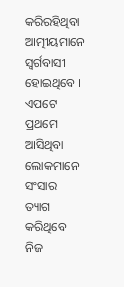କରିରହିଥିବା ଆତ୍ମୀୟମାନେ ସ୍ୱର୍ଗବାସୀ ହୋଇଥିବେ । ଏପଟେ ପ୍ରଥମେ ଆସିଥିବା ଲୋକମାନେ ସଂସାର ତ୍ୟାଗ କରିଥିବେ ନିଜ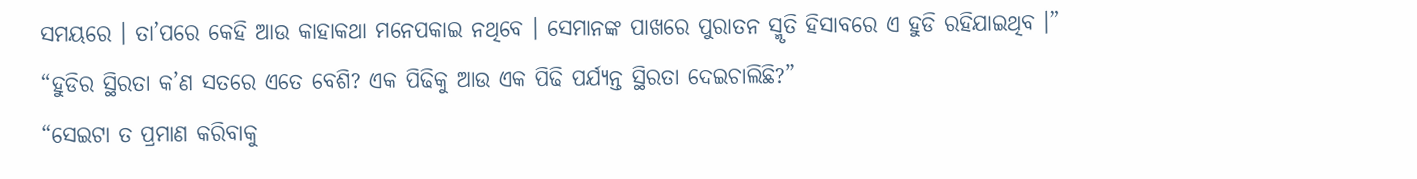ସମୟରେ । ତା’ପରେ କେହି ଆଉ କାହାକଥା ମନେପକାଇ ନଥିବେ । ସେମାନଙ୍କ ପାଖରେ ପୁରାତନ ସ୍ମୃତି ହିସାବରେ ଏ ହୁଡି ରହିଯାଇଥିବ ।” “ହୁଡିର ସ୍ଥିରତା କ’ଣ ସତରେ ଏତେ ବେଶି? ଏକ ପିଢିକୁ ଆଉ ଏକ ପିଢି ପର୍ଯ୍ୟନ୍ତ ସ୍ଥିରତା ଦେଇଚାଲିଛି?”
“ସେଇଟା ତ ପ୍ରମାଣ କରିବାକୁ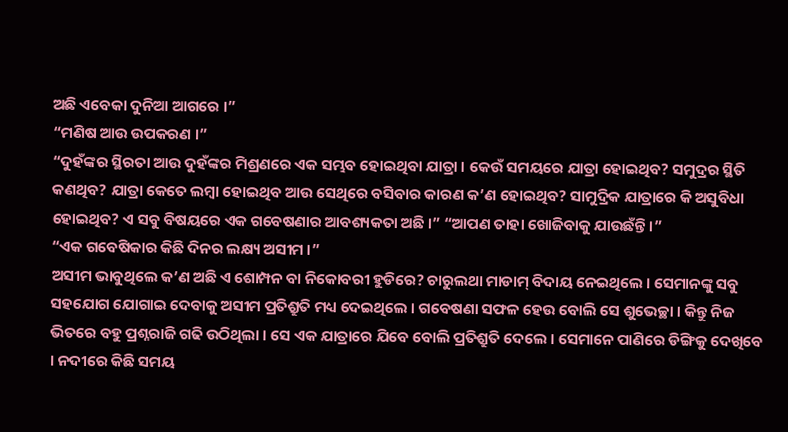ଅଛି ଏବେକା ଦୁନିଆ ଆଗରେ ।”
“ମଣିଷ ଆଉ ଉପକରଣ ।”
“ଦୁହଁଙ୍କର ସ୍ଥିରତା ଆଉ ଦୁହଁଙ୍କର ମିଶ୍ରଣରେ ଏକ ସମ୍ଭବ ହୋଇଥିବା ଯାତ୍ରା । କେଉଁ ସମୟରେ ଯାତ୍ରା ହୋଇଥିବ? ସମୁଦ୍ରର ସ୍ଥିତି କଣଥିବ? ଯାତ୍ରା କେତେ ଲମ୍ବା ହୋଇଥିବ ଆଉ ସେଥିରେ ବସିବାର କାରଣ କ’ଣ ହୋଇଥିବ? ସାମୁଦ୍ରିକ ଯାତ୍ରାରେ କି ଅସୁବିଧା ହୋଇଥିବ? ଏ ସବୁ ବିଷୟରେ ଏକ ଗବେଷଣାର ଆବଶ୍ୟକତା ଅଛି ।” “ଆପଣ ତାହା ଖୋଜିବାକୁ ଯାଉଛଁନ୍ତି ।”
“ଏକ ଗବେଷିକାର କିଛି ଦିନର ଲକ୍ଷ୍ୟ ଅସୀମ ।”
ଅସୀମ ଭାବୁଥିଲେ କ’ଣ ଅଛି ଏ ଶୋମ୍ପନ ବା ନିକୋବରୀ ହୁଡିରେ? ଚାରୁଲଥା ମାଡାମ୍ ବିଦାୟ ନେଇଥିଲେ । ସେମାନଙ୍କୁ ସବୁ ସହଯୋଗ ଯୋଗାଇ ଦେବାକୁ ଅସୀମ ପ୍ରତିଶ୍ରୁତି ମଧ୍ୟ ଦେଇଥିଲେ । ଗବେଷଣା ସଫଳ ହେଉ ବୋଲି ସେ ଶୁଭେଚ୍ଛା । କିନ୍ତୁ ନିଜ ଭିତରେ ବହୁ ପ୍ରଶ୍ନରାଜି ଗଢି ଉଠିଥିଲା । ସେ ଏକ ଯାତ୍ରାରେ ଯିବେ ବୋଲି ପ୍ରତିଶ୍ରୁତି ଦେଲେ । ସେମାନେ ପାଣିରେ ଡିଙ୍ଗିକୁ ଦେଖିବେ । ନଦୀରେ କିଛି ସମୟ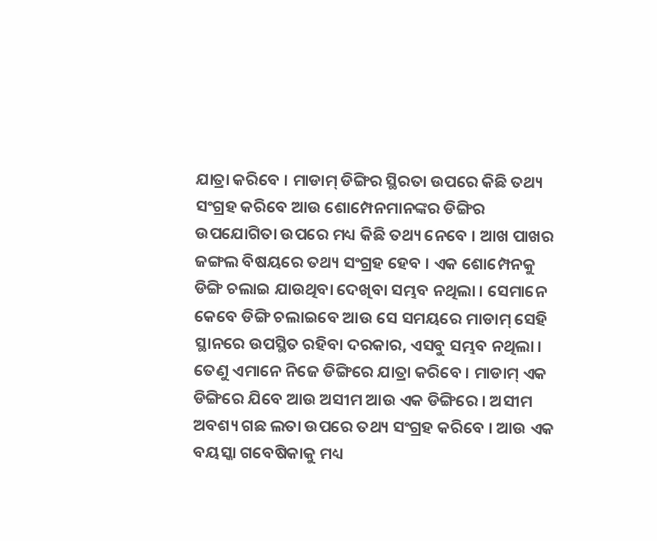ଯାତ୍ରା କରିବେ । ମାଡାମ୍ ଡିଙ୍ଗିର ସ୍ଥିରତା ଉପରେ କିଛି ତଥ୍ୟ ସଂଗ୍ରହ କରିବେ ଆଉ ଶୋମ୍ପେନମାନଙ୍କର ଡିଙ୍ଗିର ଉପଯୋଗିତା ଉପରେ ମଧ୍ୟ କିଛି ତଥ୍ୟ ନେବେ । ଆଖ ପାଖର ଜଙ୍ଗଲ ବିଷୟରେ ତଥ୍ୟ ସଂଗ୍ରହ ହେବ । ଏକ ଶୋମ୍ପେନକୁ ଡିଙ୍ଗି ଚଲାଇ ଯାଉଥିବା ଦେଖିବା ସମ୍ଭବ ନଥିଲା । ସେମାନେ କେବେ ଡିଙ୍ଗି ଚଲାଇବେ ଆଉ ସେ ସମୟରେ ମାଡାମ୍ ସେହି ସ୍ଥାନରେ ଉପସ୍ଥିତ ରହିବା ଦରକାର, ଏସବୁ ସମ୍ଭବ ନଥିଲା । ତେଣୁ ଏମାନେ ନିଜେ ଡିଙ୍ଗିରେ ଯାତ୍ରା କରିବେ । ମାଡାମ୍ ଏକ ଡିଙ୍ଗିରେ ଯିବେ ଆଉ ଅସୀମ ଆଉ ଏକ ଡିଙ୍ଗିରେ । ଅସୀମ ଅବଶ୍ୟ ଗଛ ଲତା ଉପରେ ତଥ୍ୟ ସଂଗ୍ରହ କରିବେ । ଆଉ ଏକ ବୟସ୍କା ଗବେଷିକାକୁ ମଧ୍ୟ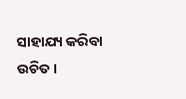ସାହାଯ୍ୟ କରିବା ଉଚିତ ।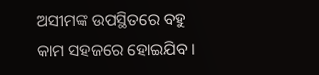ଅସୀମଙ୍କ ଉପସ୍ଥିତରେ ବହୁ କାମ ସହଜରେ ହୋଇଯିବ ।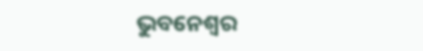ଭୁବନେଶ୍ୱର